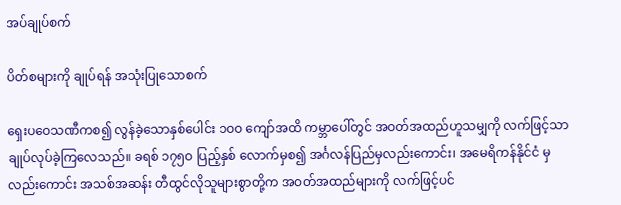အပ်ချုပ်စက်

ပိတ်စများကို ချုပ်ရန် အသုံးပြုသောစက်

ရှေးပဝေသဏီကစ၍ လွန်ခဲ့သောနှစ်ပေါင်း ၁ဝဝ ကျော်အထိ ကမ္ဘာပေါ်တွင် အဝတ်အထည်ဟူသမျှကို လက်ဖြင့်သာ ချုပ်လုပ်ခဲ့ကြလေသည်။ ခရစ် ၁၇၅ဝ ပြည့်နှစ် လောက်မှစ၍ အင်္ဂလန်ပြည်မှလည်းကောင်း၊ အမေရိကန်နိုင်ငံ မှလည်းကောင်း အသစ်အဆန်း တီထွင်လိုသူများစွာတို့က အဝတ်အထည်များကို လက်ဖြင့်ပင်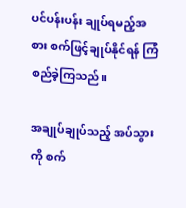ပင်ပန်းပန်း ချုပ်ရမည့်အစား စက်ဖြင့်ချုပ်နိုင်ရန် ကြံစည်ခဲ့ကြသည်။

အချုပ်ချုပ်သည့် အပ်သွားကို စက်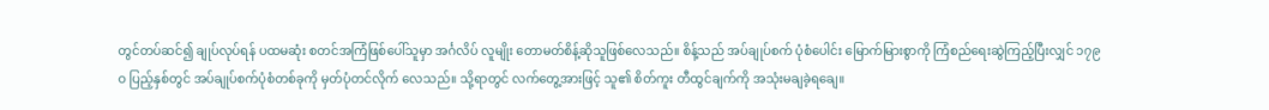တွင်တပ်ဆင်၍ ချုပ်လုပ်ရန် ပထမဆုံး စတင်အကြံဖြစ်ပေါ်သူမှာ အင်္ဂလိပ် လူမျိုး တောမတ်စိန့်ဆိုသူဖြစ်လေသည်။ စိန့်သည် အပ်ချုပ်စက် ပုံစံပေါင်း မြောက်မြားစွာကို ကြံစည်ရေးဆွဲကြည့်ပြီးလျှင် ၁၇၉ဝ ပြည့်နှစ်တွင် အပ်ချုပ်စက်ပုံစံတစ်ခုကို မှတ်ပုံတင်လိုက် လေသည်။ သို့ရာတွင် လက်တွေ့အားဖြင့် သူ၏ စိတ်ကူး တီထွင်ချက်ကို အသုံးမချခဲ့ရချေ။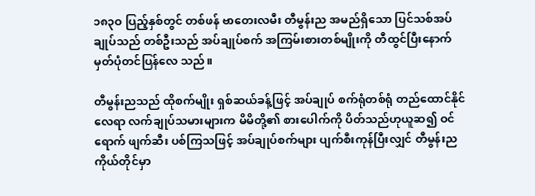၁၈၃ဝ ပြည့်နှစ်တွင် တစ်ဖန် ဗာတေးလမီး တီမွန်းည အမည်ရှိသော ပြင်သစ်အပ်ချုပ်သည် တစ်ဦးသည် အပ်ချုပ်စက် အကြမ်းစားတစ်မျိုးကို တီထွင်ပြီးနောက် မှတ်ပုံတင်ပြန်လေ သည်။

တီမွန်းညသည် ထိုစက်မျိုး ရှစ်ဆယ်ခန့်ဖြင့် အပ်ချုပ် စက်ရုံတစ်ရုံ တည်ထောင်နိုင်လေရာ လက်ချုပ်သမားများက မိမိတို့၏ စားပေါက်ကို ပိတ်သည်ဟုယူဆ၍ ဝင်ရောက် ဖျက်ဆီး ပစ်ကြသဖြင့် အပ်ချုပ်စက်များ ပျက်စီးကုန်ပြီးလျှင် တီမွန်းည ကိုယ်တိုင်မှာ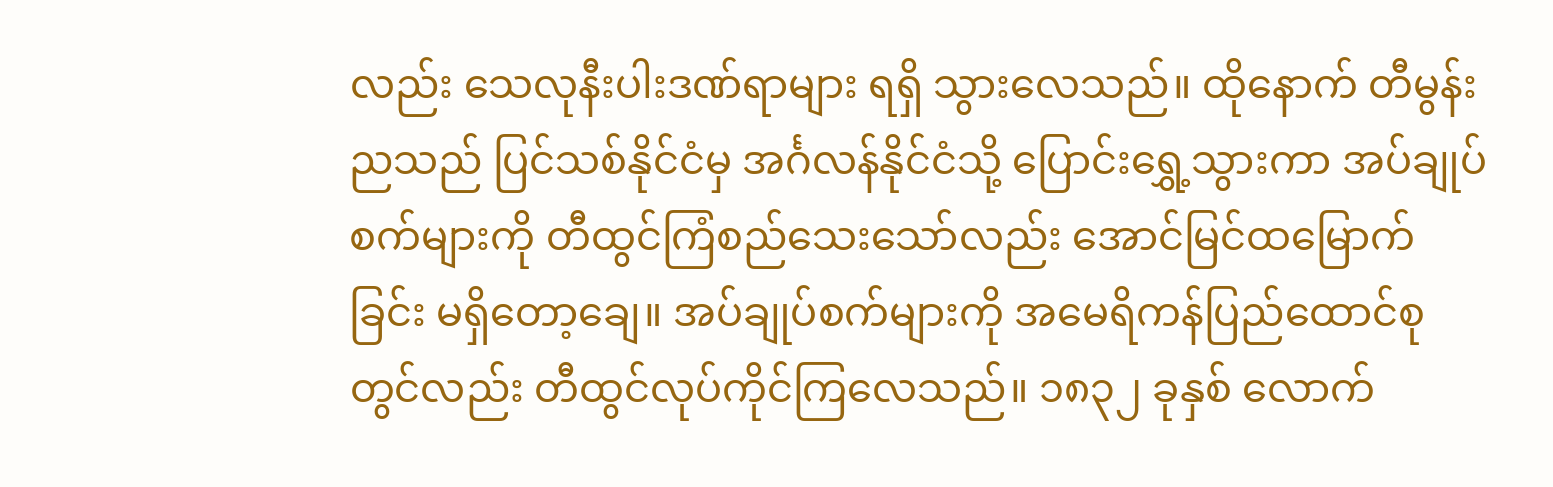လည်း သေလုနီးပါးဒဏ်ရာများ ရရှိ သွားလေသည်။ ထိုနောက် တီမွန်းညသည် ပြင်သစ်နိုင်ငံမှ အင်္ဂလန်နိုင်ငံသို့ ပြောင်းရွှေ့သွားကာ အပ်ချုပ်စက်များကို တီထွင်ကြံစည်သေးသော်လည်း အောင်မြင်ထမြောက်ခြင်း မရှိတော့ချေ။ အပ်ချုပ်စက်များကို အမေရိကန်ပြည်ထောင်စုတွင်လည်း တီထွင်လုပ်ကိုင်ကြလေသည်။ ၁၈၃၂ ခုနှစ် လောက်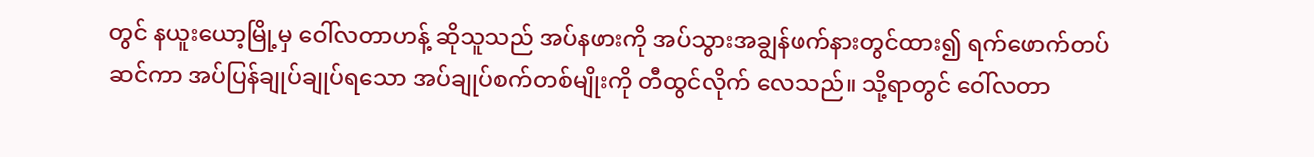တွင် နယူးယော့မြို့မှ ဝေါ်လတာဟန့် ဆိုသူသည် အပ်နဖားကို အပ်သွားအချွန်ဖက်နားတွင်ထား၍ ရက်ဖောက်တပ်ဆင်ကာ အပ်ပြန်ချုပ်ချုပ်ရသော အပ်ချုပ်စက်တစ်မျိုးကို တီထွင်လိုက် လေသည်။ သို့ရာတွင် ဝေါ်လတာ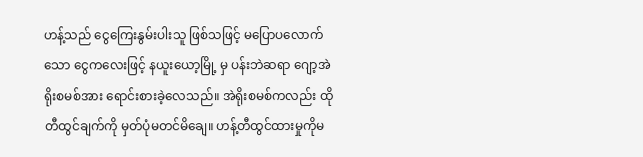ဟန့်သည် ငွေကြေးနွမ်းပါးသူ ဖြစ်သဖြင့် မပြောပလောက်သော ငွေကလေးဖြင့် နယူးယော့မြို့ မှ ပန်းဘဲဆရာ ဂျော့အဲရိုးစမစ်အား ရောင်းစားခဲ့လေသည်။ အဲရိုးစမစ်ကလည်း ထိုတီထွင်ချက်ကို မှတ်ပုံမတင်မိချေ။ ဟန့်တီထွင်ထားမှုကိုမ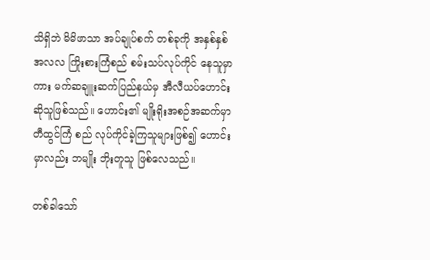သိရှိဘဲ မိမိဖာသာ အပ်ချုပ်စက် တစ်ခုကို အနှစ်နှစ်အလလ ကြိုးစားကြံစည် စမ်းသပ်လုပ်ကိုင် နေသူမှာကား မက်ဆချူးဆက်ပြည်နယ်မှ အီလီယပ်ဟောင်း ဆိုသူဖြစ်သည်။ ဟောင်း၏ မျိုးရိုးအစဉ်အဆက်မှာ တီထွင်ကြံ စည် လုပ်ကိုင်ခဲ့ကြသူများဖြစ်၍ ဟောင်းမှာလည်း ဘမျိုး ဘိုးတူသူ ဖြစ်လေသည်။

တစ်ခါသော်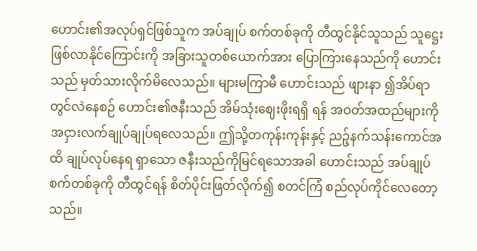ဟောင်း၏အလုပ်ရှင်ဖြစ်သူက အပ်ချုပ် စက်တစ်ခုကို တီထွင်နိုင်သူသည် သူဋ္ဌေးဖြစ်လာနိုင်ကြောင်းကို အခြားသူတစ်ယောက်အား ပြောကြားနေသည်ကို ဟောင်းသည် မှတ်သားလိုက်မိလေသည်။ များမကြာမီ ဟောင်းသည် ဖျားနာ ၍အိပ်ရာတွင်လဲနေစဉ် ဟောင်း၏ဇနီးသည် အိမ်သုံးဈေးဖိုးရရှိ ရန် အဝတ်အထည်များကို အငှားလက်ချုပ်ချုပ်ရလေသည်။ ဤသို့တကုန်းကုန်းနှင့် ညဉ့်နက်သန်းကောင်အထိ ချုပ်လုပ်နေရ ရှာသော ဇနီးသည်ကိုမြင်ရသောအခါ ဟောင်းသည် အပ်ချုပ် စက်တစ်ခုကို တီထွင်ရန် စိတ်ပိုင်းဖြတ်လိုက်၍ စတင်ကြံ စည်လုပ်ကိုင်လေတော့သည်။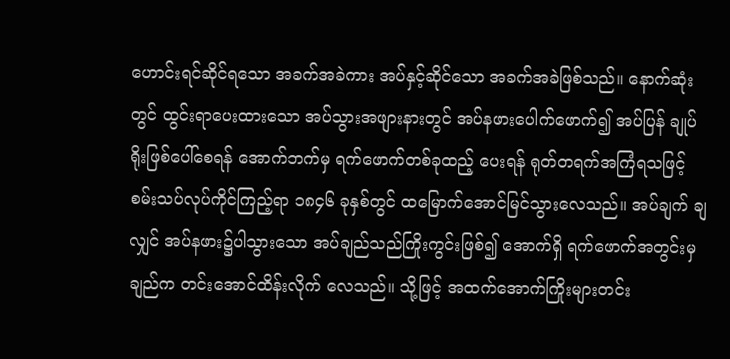ဟောင်းရင်ဆိုင်ရသော အခက်အခဲကား အပ်နှင့်ဆိုင်သော အခက်အခဲဖြစ်သည်။ နောက်ဆုံးတွင် ထွင်းရာပေးထားသော အပ်သွားအဖျားနားတွင် အပ်နဖားပေါက်ဖောက်၍ အပ်ပြန် ချုပ်ရိုးဖြစ်ပေါ်စေရန် အောက်ဘက်မှ ရက်ဖောက်တစ်ခုထည့် ပေးရန် ရုတ်တရက်အကြံရသဖြင့် စမ်းသပ်လုပ်ကိုင်ကြည့်ရာ ၁၈၄၆ ခုနှစ်တွင် ထမြောက်အောင်မြင်သွားလေသည်။ အပ်ချက် ချလျှင် အပ်နဖား၌ပါသွားသော အပ်ချည်သည်ကြိုးကွင်းဖြစ်၍ အောက်ရှိ ရက်ဖောက်အတွင်းမှချည်က တင်းအောင်ထိန်းလိုက် လေသည်။ သို့ဖြင့် အထက်အောက်ကြိုးများတင်း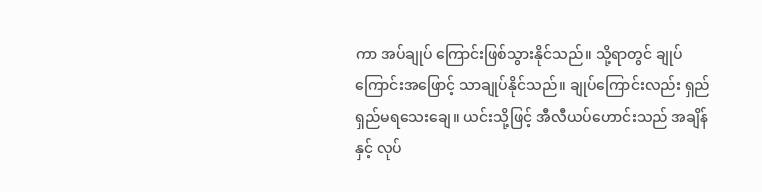ကာ အပ်ချုပ် ကြောင်းဖြစ်သွားနိုင်သည်။ သို့ရာတွင် ချုပ်ကြောင်းအဖြောင့် သာချုပ်နိုင်သည်။ ချုပ်ကြောင်းလည်း ရှည်ရှည်မရသေးချေ။ ယင်းသို့ဖြင့် အီလီယပ်ဟောင်းသည် အချိန်နှင့် လုပ်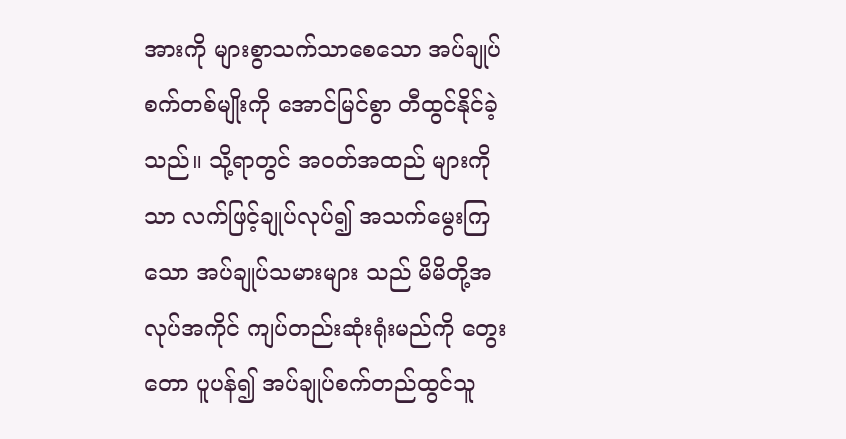အားကို များစွာသက်သာစေသော အပ်ချုပ်စက်တစ်မျိုးကို အောင်မြင်စွာ တီထွင်နိုင်ခဲ့သည်။ သို့ရာတွင် အဝတ်အထည် များကိုသာ လက်ဖြင့်ချုပ်လုပ်၍ အသက်မွေးကြသော အပ်ချုပ်သမားများ သည် မိမိတို့အလုပ်အကိုင် ကျပ်တည်းဆုံးရုံးမည်ကို တွေးတော ပူပန်၍ အပ်ချုပ်စက်တည်ထွင်သူ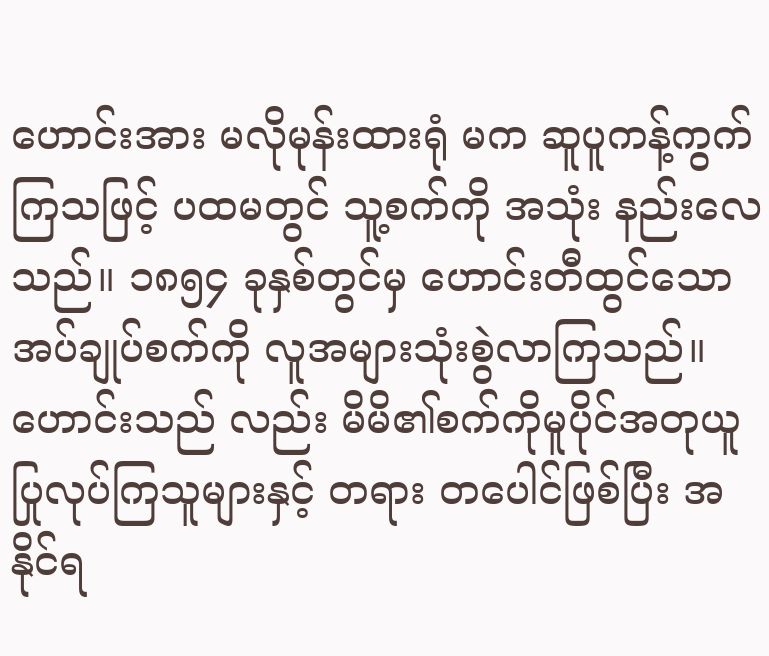ဟောင်းအား မလိုမုန်းထားရုံ မက ဆူပူကန့်ကွက်ကြသဖြင့် ပထမတွင် သူ့စက်ကို အသုံး နည်းလေသည်။ ၁၈၅၄ ခုနှစ်တွင်မှ ဟောင်းတီထွင်သော အပ်ချုပ်စက်ကို လူအများသုံးစွဲလာကြသည်။ ဟောင်းသည် လည်း မိမိ၏စက်ကိုမူပိုင်အတုယူ ပြုလုပ်ကြသူများနှင့် တရား တပေါင်ဖြစ်ပြီး အနိုင်ရ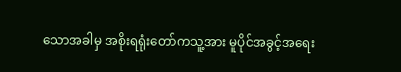သောအခါမှ အစိုးရရုံးတော်ကသူ့အား မူပိုင်အခွင့်အရေး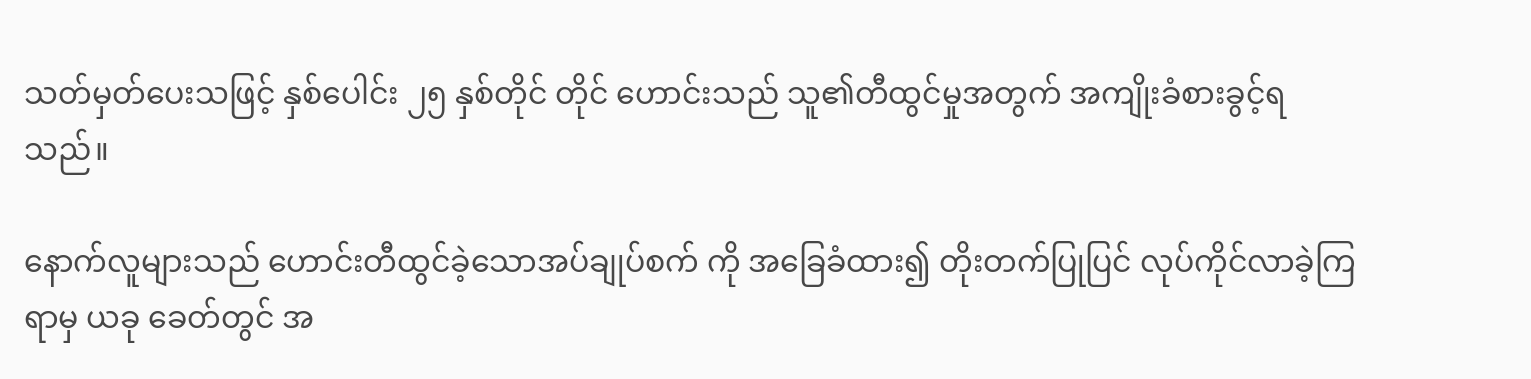သတ်မှတ်ပေးသဖြင့် နှစ်ပေါင်း ၂၅ နှစ်တိုင် တိုင် ဟောင်းသည် သူ၏တီထွင်မှုအတွက် အကျိုးခံစားခွင့်ရ သည်။

နောက်လူများသည် ဟောင်းတီထွင်ခဲ့သောအပ်ချုပ်စက် ကို အခြေခံထား၍ တိုးတက်ပြုပြင် လုပ်ကိုင်လာခဲ့ကြရာမှ ယခု ခေတ်တွင် အ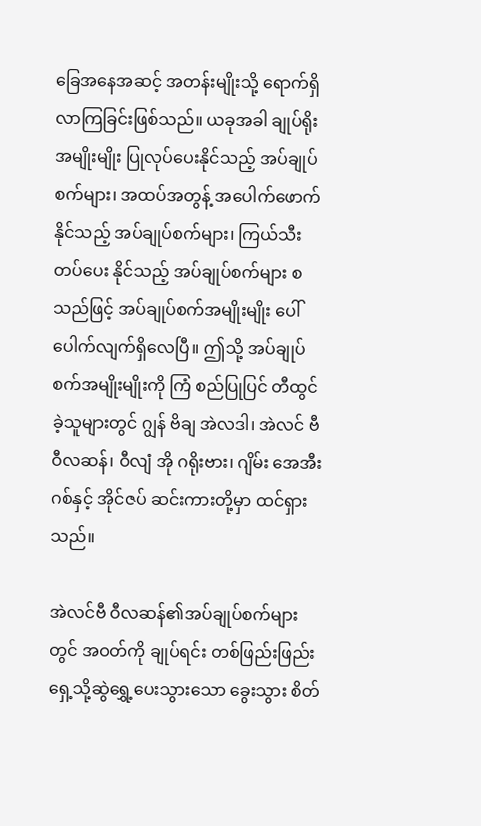ခြေအနေအဆင့် အတန်းမျိုးသို့ ရောက်ရှိလာကြခြင်းဖြစ်သည်။ ယခုအခါ ချုပ်ရိုး အမျိုးမျိုး ပြုလုပ်ပေးနိုင်သည့် အပ်ချုပ်စက်များ၊ အထပ်အတွန့် အပေါက်ဖောက်နိုင်သည့် အပ်ချုပ်စက်များ၊ ကြယ်သီးတပ်ပေး နိုင်သည့် အပ်ချုပ်စက်များ စသည်ဖြင့် အပ်ချုပ်စက်အမျိုးမျိုး ပေါ်ပေါက်လျက်ရှိလေပြီ။ ဤသို့ အပ်ချုပ်စက်အမျိုးမျိုးကို ကြံ စည်ပြုပြင် တီထွင်ခဲ့သူများတွင် ဂျွန် ဗိချ အဲလဒါ၊ အဲလင် ဗီ ဝီလဆန်၊ ဝီလျံ အို ဂရိုးဗား၊ ဂျိမ်း အေအီးဂစ်နှင့် အိုင်ဇပ် ဆင်းကားတို့မှာ ထင်ရှားသည်။

အဲလင်ဗီ ဝီလဆန်၏အပ်ချုပ်စက်များတွင် အဝတ်ကို ချုပ်ရင်း တစ်ဖြည်းဖြည်း ရှေ့သို့ဆွဲရွှေ့ပေးသွားသော ခွေးသွား စိတ်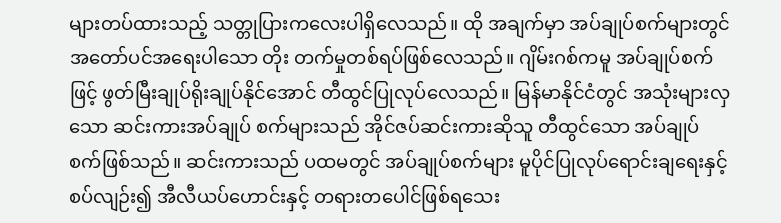များတပ်ထားသည့် သတ္တုပြားကလေးပါရှိလေသည်။ ထို အချက်မှာ အပ်ချုပ်စက်များတွင် အတော်ပင်အရေးပါသော တိုး တက်မှုတစ်ရပ်ဖြစ်လေသည်။ ဂျိမ်းဂစ်ကမူ အပ်ချုပ်စက်ဖြင့် ဖွတ်မြီးချုပ်ရိုးချုပ်နိုင်အောင် တီထွင်ပြုလုပ်လေသည်။ မြန်မာနိုင်ငံတွင် အသုံးများလှသော ဆင်းကားအပ်ချုပ် စက်များသည် အိုင်ဇပ်ဆင်းကားဆိုသူ တီထွင်သော အပ်ချုပ် စက်ဖြစ်သည်။ ဆင်းကားသည် ပထမတွင် အပ်ချုပ်စက်များ မူပိုင်ပြုလုပ်ရောင်းချရေးနှင့်စပ်လျဉ်း၍ အီလီယပ်ဟောင်းနှင့် တရားတပေါင်ဖြစ်ရသေး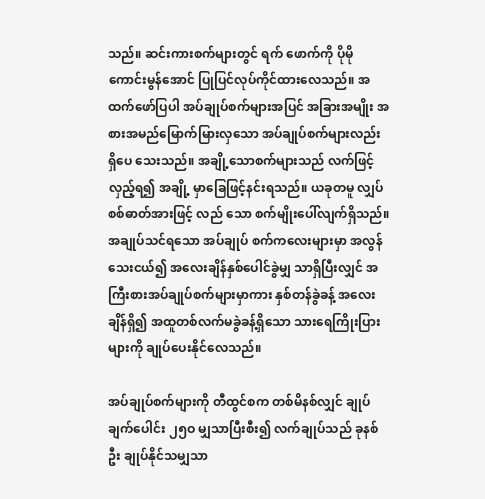သည်။ ဆင်းကားစက်များတွင် ရက် ဖောက်ကို ပိုမိုကောင်းမွန်အောင် ပြုပြင်လုပ်ကိုင်ထားလေသည်။ အထက်ဖော်ပြပါ အပ်ချုပ်စက်များအပြင် အခြားအမျိုး အစားအမည်မြောက်မြားလှသော အပ်ချုပ်စက်များလည်း ရှိပေ သေးသည်။ အချို့သောစက်များသည် လက်ဖြင့်လှည့်ရ၍ အချို့ မှာခြေဖြင့်နင်းရသည်။ ယခုတမူ လျှပ်စစ်ဓာတ်အားဖြင့် လည် သော စက်မျိုးပေါ်လျက်ရှိသည်။ အချုပ်သင်ရသော အပ်ချုပ် စက်ကလေးများမှာ အလွန်သေးငယ်၍ အလေးချိန်နှစ်ပေါင်ခွဲမျှ သာရှိပြီးလျှင် အကြီးစားအပ်ချုပ်စက်များမှာကား နှစ်တန်ခွဲခန့် အလေးချိန်ရှိ၍ အထူတစ်လက်မခွဲခန့်ရှိသော သားရေကြိုးပြား များကို ချုပ်ပေးနိုင်လေသည်။

အပ်ချုပ်စက်များကို တီထွင်စက တစ်မိနစ်လျှင် ချုပ်ချက်ပေါင်း ၂၅ဝ မျှသာပြီးစီး၍ လက်ချုပ်သည် ခုနစ်ဦး ချုပ်နိုင်သမျှသာ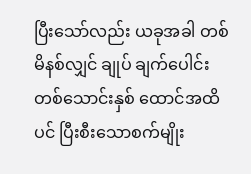ပြီးသော်လည်း ယခုအခါ တစ်မိနစ်လျှင် ချုပ် ချက်ပေါင်း တစ်သောင်းနှစ် ထောင်အထိပင် ပြီးစီးသောစက်မျိုး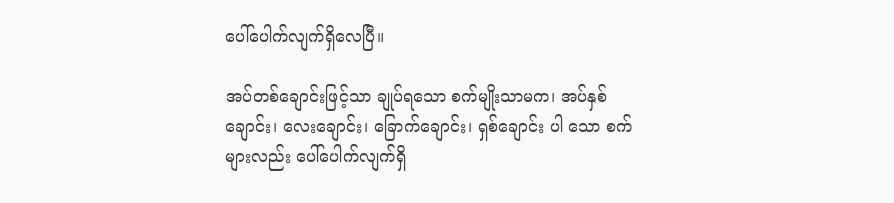ပေါ်ပေါက်လျက်ရှိလေပြီ။

အပ်တစ်ချောင်းဖြင့်သာ ချုပ်ရသော စက်မျိုးသာမက၊ အပ်နှစ်ချောင်း၊ လေးချောင်း၊ ခြောက်ချောင်း၊ ရှစ်ချောင်း ပါ သော စက်များလည်း ပေါ်ပေါက်လျက်ရှိ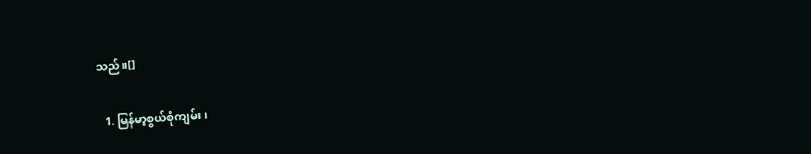သည်။[]

  1. မြန်မာ့စွယ်စုံကျမ်း၊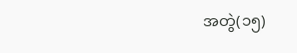အတွဲ(၁၅)